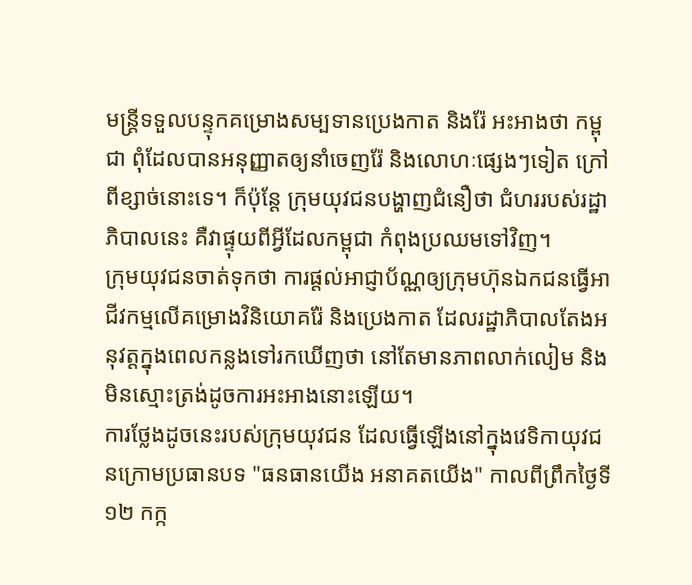មន្ត្រីទទួលបន្ទុកគម្រោងសម្បទានប្រេងកាត និងរ៉ែ អះអាងថា កម្ពុជា ពុំដែលបានអនុញ្ញាតឲ្យនាំចេញរ៉ែ និងលោហៈផ្សេងៗទៀត ក្រៅពីខ្សាច់នោះទេ។ ក៏ប៉ុន្តែ ក្រុមយុវជនបង្ហាញជំនឿថា ជំហររបស់រដ្ឋាភិបាលនេះ គឺវាផ្ទុយពីអ្វីដែលកម្ពុជា កំពុងប្រឈមទៅវិញ។
ក្រុមយុវជនចាត់ទុកថា ការផ្ដល់អាជ្ញាប័ណ្ណឲ្យក្រុមហ៊ុនឯកជនធ្វើអាជីវកម្មលើគម្រោងវិនិយោគរ៉ែ និងប្រេងកាត ដែលរដ្ឋាភិបាលតែងអនុវត្តក្នុងពេលកន្លងទៅរកឃើញថា នៅតែមានភាពលាក់លៀម និងមិនស្មោះត្រង់ដូចការអះអាងនោះឡើយ។
ការថ្លែងដូចនេះរបស់ក្រុមយុវជន ដែលធ្វើឡើងនៅក្នុងវេទិកាយុវជនក្រោមប្រធានបទ "ធនធានយើង អនាគតយើង" កាលពីព្រឹកថ្ងៃទី១២ កក្ក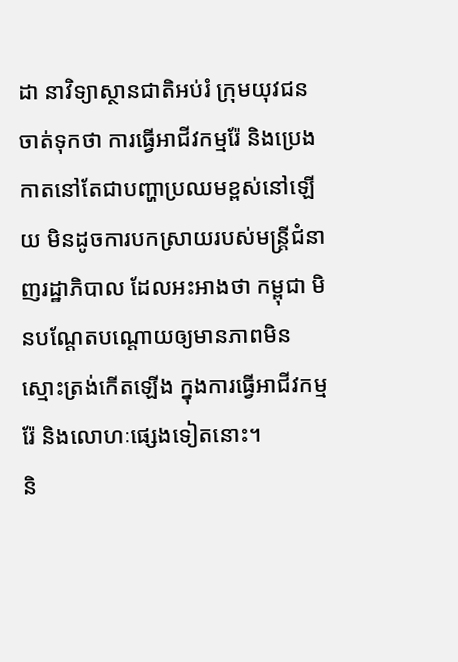ដា នាវិទ្យាស្ថានជាតិអប់រំ ក្រុមយុវជនចាត់ទុកថា ការធ្វើអាជីវកម្មរ៉ែ និងប្រេងកាតនៅតែជាបញ្ហាប្រឈមខ្ពស់នៅឡើយ មិនដូចការបកស្រាយរបស់មន្ត្រីជំនាញរដ្ឋាភិបាល ដែលអះអាងថា កម្ពុជា មិនបណ្ដែតបណ្ដោយឲ្យមានភាពមិនស្មោះត្រង់កើតឡើង ក្នុងការធ្វើអាជីវកម្មរ៉ែ និងលោហៈផ្សេងទៀតនោះ។
និ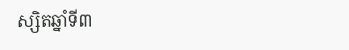ស្សិតឆ្នាំទី៣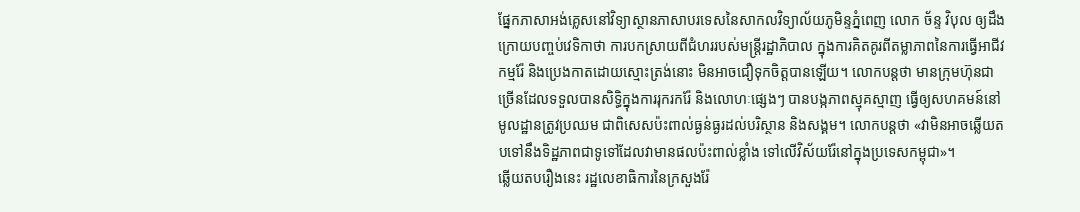ផ្នែកភាសាអង់គ្លេសនៅវិទ្យាស្ថានភាសាបរទេសនៃសាកលវិទ្យាល័យភូមិន្ទភ្នំពេញ លោក ច័ន្ទ វិបុល ឲ្យដឹងក្រោយបញ្ចប់វេទិកាថា ការបកស្រាយពីជំហររបស់មន្ត្រីរដ្ឋាភិបាល ក្នុងការគិតគូរពីតម្លាភាពនៃការធ្វើអាជីវកម្មរ៉ែ និងប្រេងកាតដោយស្មោះត្រង់នោះ មិនអាចជឿទុកចិត្តបានឡើយ។ លោកបន្តថា មានក្រុមហ៊ុនជាច្រើនដែលទទួលបានសិទ្ធិក្នុងការរុករករ៉ែ និងលោហៈផ្សេងៗ បានបង្កភាពស្មុគស្មាញ ធ្វើឲ្យសហគមន៍នៅមូលដ្ឋានត្រូវប្រឈម ជាពិសេសប៉ះពាល់ធ្ងន់ធ្ងរដល់បរិស្ថាន និងសង្គម។ លោកបន្តថា «វាមិនអាចឆ្លើយតបទៅនឹងទិដ្ឋភាពជាទូទៅដែលវាមានផលប៉ះពាល់ខ្លាំង ទៅលើវិស័យរ៉ែនៅក្នុងប្រទេសកម្ពុជា»។
ឆ្លើយតបរឿងនេះ រដ្ឋលេខាធិការនៃក្រសួងរ៉ែ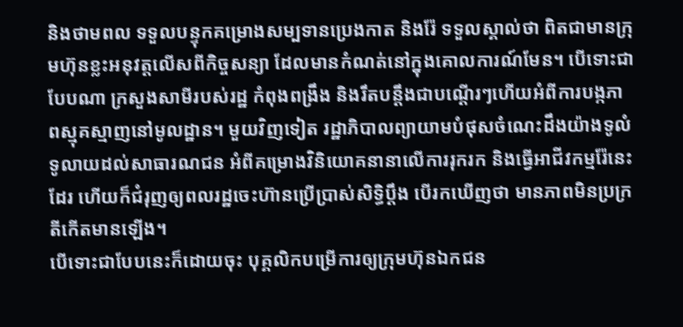និងថាមពល ទទួលបន្ទុកគម្រោងសម្បទានប្រេងកាត និងរ៉ែ ទទួលស្គាល់ថា ពិតជាមានក្រុមហ៊ុនខ្លះអនុវត្តលើសពីកិច្ចសន្យា ដែលមានកំណត់នៅក្នុងគោលការណ៍មែន។ បើទោះជាបែបណា ក្រសួងសាមីរបស់រដ្ឋ កំពុងពង្រឹង និងរឹតបន្តឹងជាបណ្ដើរៗហើយអំពីការបង្កភាពស្មុគស្មាញនៅមូលដ្ឋាន។ មួយវិញទៀត រដ្ឋាភិបាលព្យាយាមបំផុសចំណេះដឹងយ៉ាងទូលំទូលាយដល់សាធារណជន អំពីគម្រោងវិនិយោគនានាលើការរុករក និងធ្វើអាជីវកម្មរ៉ែនេះដែរ ហើយក៏ជំរុញឲ្យពលរដ្ឋចេះហ៊ានប្រើប្រាស់សិទ្ធិប្ដឹង បើរកឃើញថា មានភាពមិនប្រក្រតីកើតមានឡើង។
បើទោះជាបែបនេះក៏ដោយចុះ បុគ្គលិកបម្រើការឲ្យក្រុមហ៊ុនឯកជន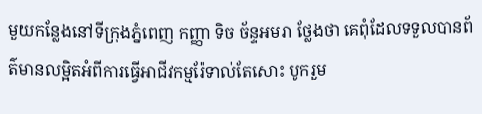មួយកន្លែងនៅទីក្រុងភ្នំពេញ កញ្ញា ទិច ច័ន្ទអមរា ថ្លែងថា គេពុំដែលទទួលបានព័ត៌មានលម្អិតអំពីការធ្វើអាជីវកម្មរ៉ែទាល់តែសោះ បូករួម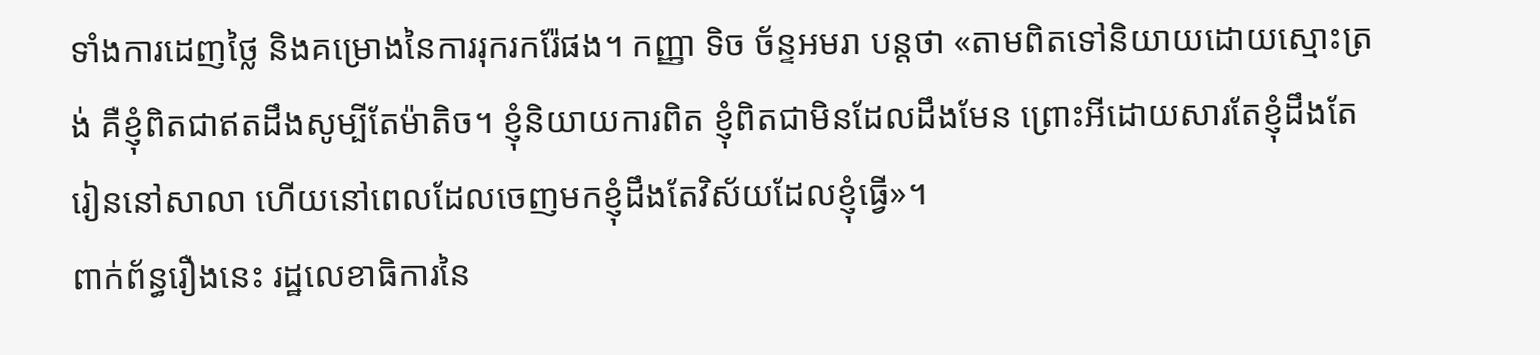ទាំងការដេញថ្លៃ និងគម្រោងនៃការរុករករ៉ែផង។ កញ្ញា ទិច ច័ន្ទអមរា បន្តថា «តាមពិតទៅនិយាយដោយស្មោះត្រង់ គឺខ្ញុំពិតជាឥតដឹងសូម្បីតែម៉ាតិច។ ខ្ញុំនិយាយការពិត ខ្ញុំពិតជាមិនដែលដឹងមែន ព្រោះអីដោយសារតែខ្ញុំដឹងតែរៀននៅសាលា ហើយនៅពេលដែលចេញមកខ្ញុំដឹងតែវិស័យដែលខ្ញុំធ្វើ»។
ពាក់ព័ន្ធរឿងនេះ រដ្ឋលេខាធិការនៃ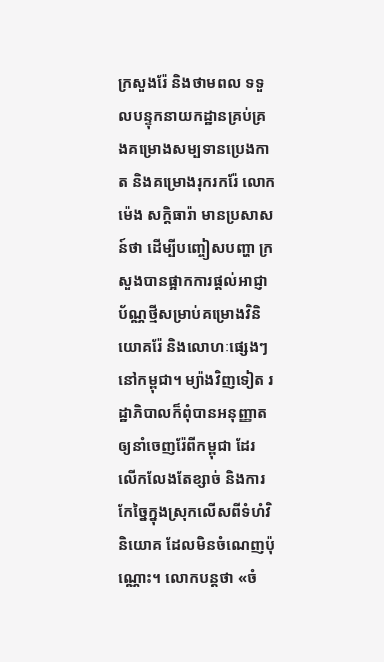ក្រសួងរ៉ែ និងថាមពល ទទួលបន្ទុកនាយកដ្ឋានគ្រប់គ្រងគម្រោងសម្បទានប្រេងកាត និងគម្រោងរុករករ៉ែ លោក ម៉េង សក្តិធារ៉ា មានប្រសាសន៍ថា ដើម្បីបញ្ចៀសបញ្ហា ក្រសួងបានផ្អាកការផ្ដល់អាជ្ញាប័ណ្ណថ្មីសម្រាប់គម្រោងវិនិយោគរ៉ែ និងលោហៈផ្សេងៗនៅកម្ពុជា។ ម្យ៉ាងវិញទៀត រដ្ឋាភិបាលក៏ពុំបានអនុញ្ញាតឲ្យនាំចេញរ៉ែពីកម្ពុជា ដែរ លើកលែងតែខ្សាច់ និងការកែច្នៃក្នុងស្រុកលើសពីទំហំវិនិយោគ ដែលមិនចំណេញប៉ុណ្ណោះ។ លោកបន្តថា «ចំ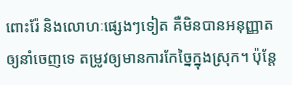ពោះរ៉ែ និងលោហៈផ្សេងៗទៀត គឺមិនបានអនុញ្ញាតឲ្យនាំចេញទេ តម្រូវឲ្យមានការកែច្នៃក្នុងស្រុក។ ប៉ុន្តែ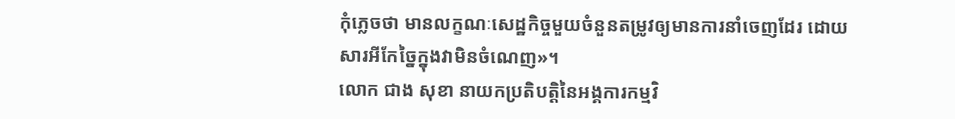កុំភ្លេចថា មានលក្ខណៈសេដ្ឋកិច្ចមួយចំនួនតម្រូវឲ្យមានការនាំចេញដែរ ដោយសារអីកែច្នៃក្នុងវាមិនចំណេញ»។
លោក ជាង សុខា នាយកប្រតិបត្តិនៃអង្គការកម្មវិ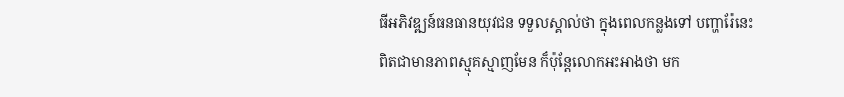ធីអភិវឌ្ឍន៍ធនធានយុវជន ទទួលស្គាល់ថា ក្នុងពេលកន្លងទៅ បញ្ហារ៉ែនេះពិតជាមានភាពស្មុគស្មាញមែន ក៏ប៉ុន្តែលោកអះអាងថា មក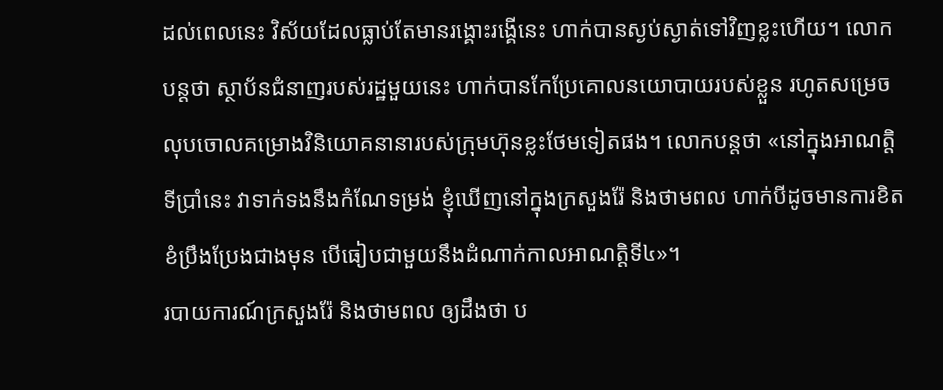ដល់ពេលនេះ វិស័យដែលធ្លាប់តែមានរង្គោះរង្គើនេះ ហាក់បានស្ងប់ស្ងាត់ទៅវិញខ្លះហើយ។ លោកបន្តថា ស្ថាប័នជំនាញរបស់រដ្ឋមួយនេះ ហាក់បានកែប្រែគោលនយោបាយរបស់ខ្លួន រហូតសម្រេចលុបចោលគម្រោងវិនិយោគនានារបស់ក្រុមហ៊ុនខ្លះថែមទៀតផង។ លោកបន្តថា «នៅក្នុងអាណត្តិទីប្រាំនេះ វាទាក់ទងនឹងកំណែទម្រង់ ខ្ញុំឃើញនៅក្នុងក្រសួងរ៉ែ និងថាមពល ហាក់បីដូចមានការខិតខំប្រឹងប្រែងជាងមុន បើធៀបជាមួយនឹងដំណាក់កាលអាណត្តិទី៤»។
របាយការណ៍ក្រសួងរ៉ែ និងថាមពល ឲ្យដឹងថា ប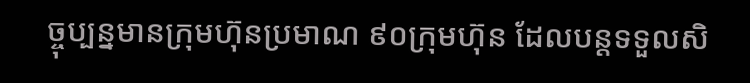ច្ចុប្បន្នមានក្រុមហ៊ុនប្រមាណ ៩០ក្រុមហ៊ុន ដែលបន្តទទួលសិ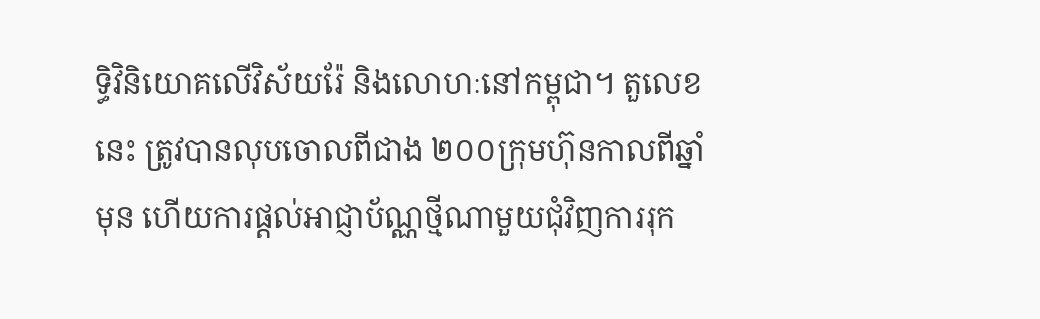ទ្ធិវិនិយោគលើវិស័យរ៉ែ និងលោហៈនៅកម្ពុជា។ តួលេខនេះ ត្រូវបានលុបចោលពីជាង ២០០ក្រុមហ៊ុនកាលពីឆ្នាំមុន ហើយការផ្ដល់អាជ្ញាប័ណ្ណថ្មីណាមួយជុំវិញការរុក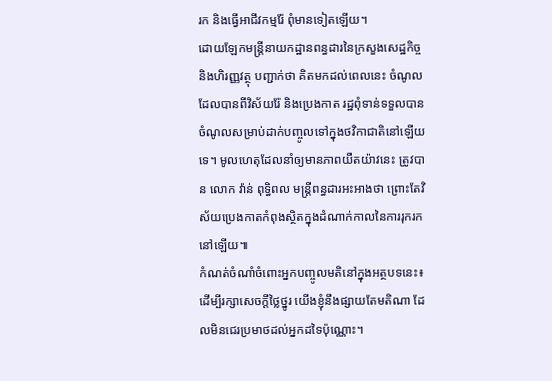រក និងធ្វើអាជីវកម្មរ៉ែ ពុំមានទៀតឡើយ។
ដោយឡែកមន្ត្រីនាយកដ្ឋានពន្ធដារនៃក្រសួងសេដ្ឋកិច្ច និងហិរញ្ញវត្ថុ បញ្ជាក់ថា គិតមកដល់ពេលនេះ ចំណូលដែលបានពីវិស័យរ៉ែ និងប្រេងកាត រដ្ឋពុំទាន់ទទួលបានចំណូលសម្រាប់ដាក់បញ្ចូលទៅក្នុងថវិកាជាតិនៅឡើយទេ។ មូលហេតុដែលនាំឲ្យមានភាពយឺតយ៉ាវនេះ ត្រូវបាន លោក វ៉ាន់ ពុទ្ធិពល មន្ត្រីពន្ធដារអះអាងថា ព្រោះតែវិស័យប្រេងកាតកំពុងស្ថិតក្នុងដំណាក់កាលនៃការរុករកនៅឡើយ៕
កំណត់ចំណាំចំពោះអ្នកបញ្ចូលមតិនៅក្នុងអត្ថបទនេះ៖
ដើម្បីរក្សាសេចក្ដីថ្លៃថ្នូរ យើងខ្ញុំនឹងផ្សាយតែមតិណា ដែលមិនជេរប្រមាថដល់អ្នកដទៃប៉ុណ្ណោះ។